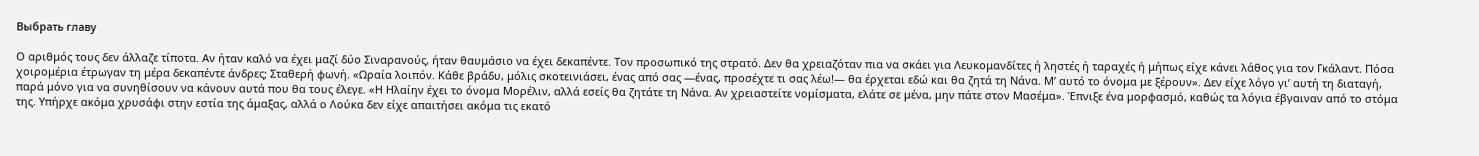Выбрать главу

Ο αριθμός τους δεν άλλαζε τίποτα. Αν ήταν καλό να έχει μαζί δύο Σιναρανούς, ήταν θαυμάσιο να έχει δεκαπέντε. Τον προσωπικό της στρατό. Δεν θα χρειαζόταν πια να σκάει για Λευκομανδίτες ή ληστές ή ταραχές ή μήπως είχε κάνει λάθος για τον Γκάλαντ. Πόσα χοιρομέρια έτρωγαν τη μέρα δεκαπέντε άνδρες; Σταθερή φωνή. «Ωραία λοιπόν. Κάθε βράδυ, μόλις σκοτεινιάσει, ένας από σας —ένας, προσέχτε τι σας λέω!― θα έρχεται εδώ και θα ζητά τη Νάνα. Μ’ αυτό το όνομα με ξέρουν». Δεν είχε λόγο γι’ αυτή τη διαταγή, παρά μόνο για να συνηθίσουν να κάνουν αυτά που θα τους έλεγε. «Η Ηλαίην έχει το όνομα Μορέλιν, αλλά εσείς θα ζητάτε τη Νάνα. Αν χρειαστείτε νομίσματα, ελάτε σε μένα, μην πάτε στον Μασέμα». Έπνιξε ένα μορφασμό, καθώς τα λόγια έβγαιναν από το στόμα της. Υπήρχε ακόμα χρυσάφι στην εστία της άμαξας, αλλά ο Λούκα δεν είχε απαιτήσει ακόμα τις εκατό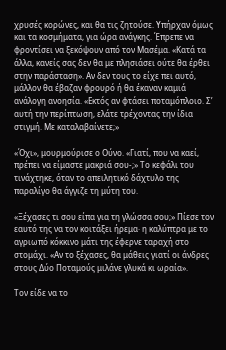χρυσές κορώνες, και θα τις ζητούσε. Υπήρχαν όμως και τα κοσμήματα, για ώρα ανάγκης. Έπρεπε να φροντίσει να ξεκόψουν από τον Μασέμα. «Κατά τα άλλα, κανείς σας δεν θα με πλησιάσει ούτε θα έρθει στην παράσταση». Αν δεν τους το είχε πει αυτό, μάλλον θα έβαζαν φρουρό ή θα έκαναν καμιά ανάλογη ανοησία. «Εκτός αν φτάσει ποταμόπλοιο. Σ’ αυτή την περίπτωση, ελάτε τρέχοντας την ίδια στιγμή. Με καταλαβαίνετε;»

«Όχι», μουρμούρισε ο Ούνο. «Γιατί, που να καεί, πρέπει να είμαστε μακριά σου-;» Το κεφάλι του τινάχτηκε, όταν το απειλητικό δάχτυλο της παραλίγο θα άγγιζε τη μύτη του.

«Ξέχασες τι σου είπα για τη γλώσσα σου;» Πίεσε τον εαυτό της να τον κοιτάξει ήρεμα· η καλύπτρα με το αγριωπό κόκκινο μάτι της έφερνε ταραχή στο στομάχι. «Αν το ξέχασες, θα μάθεις γιατί οι άνδρες στους Δύο Ποταμούς μιλάνε γλυκά κι ωραία».

Τον είδε να το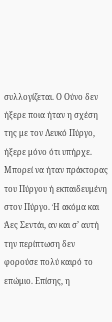συλλογίζεται. Ο Ούνο δεν ήξερε ποια ήταν η σχέση της με τον Λευκό Πύργο, ήξερε μόνο ότι υπήρχε. Μπορεί να ήταν πράκτορας του Πύργου ή εκπαιδευμένη στον Πύργο. Ή ακόμα και Άες Σεντάι, αν και σ’ αυτή την περίπτωση δεν φορούσε πολύ καιρό το επώμιο. Επίσης, η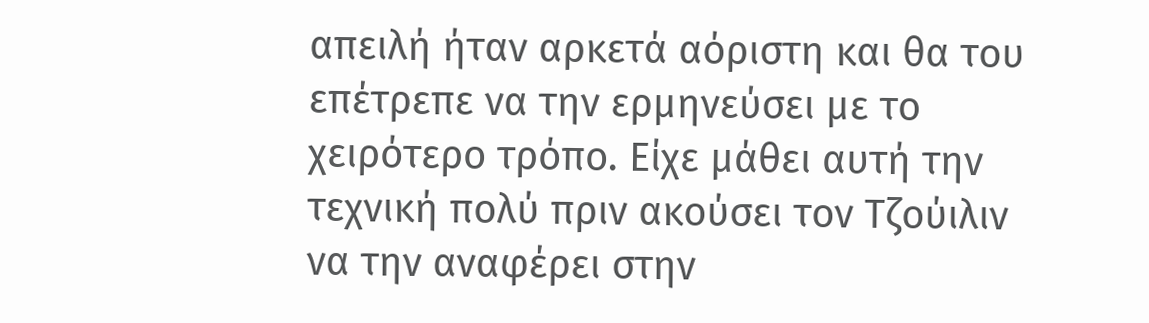απειλή ήταν αρκετά αόριστη και θα του επέτρεπε να την ερμηνεύσει με το χειρότερο τρόπο. Είχε μάθει αυτή την τεχνική πολύ πριν ακούσει τον Τζούιλιν να την αναφέρει στην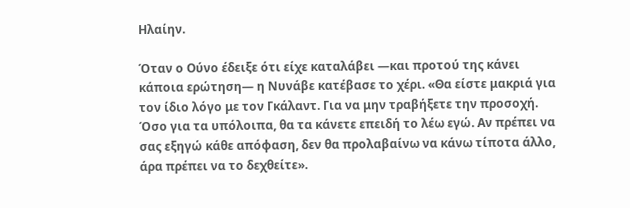Ηλαίην.

Όταν ο Ούνο έδειξε ότι είχε καταλάβει —και προτού της κάνει κάποια ερώτηση― η Νυνάβε κατέβασε το χέρι. «Θα είστε μακριά για τον ίδιο λόγο με τον Γκάλαντ. Για να μην τραβήξετε την προσοχή. Όσο για τα υπόλοιπα, θα τα κάνετε επειδή το λέω εγώ. Αν πρέπει να σας εξηγώ κάθε απόφαση, δεν θα προλαβαίνω να κάνω τίποτα άλλο, άρα πρέπει να το δεχθείτε».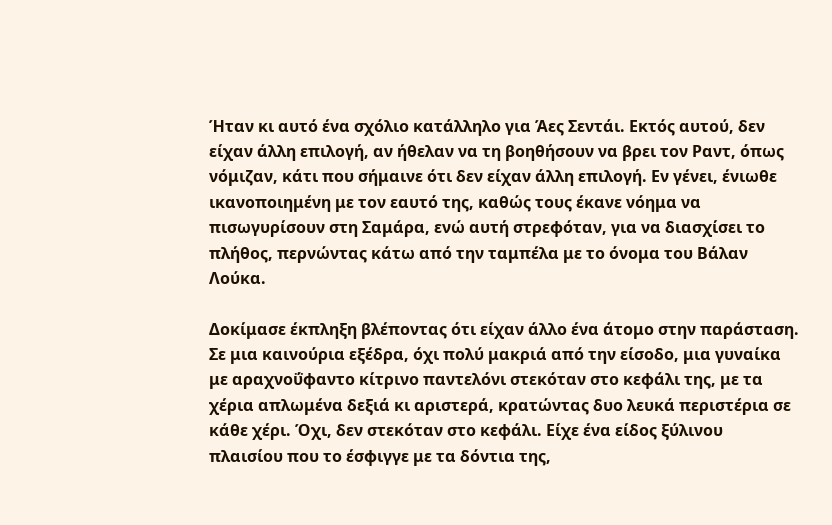Ήταν κι αυτό ένα σχόλιο κατάλληλο για Άες Σεντάι. Εκτός αυτού, δεν είχαν άλλη επιλογή, αν ήθελαν να τη βοηθήσουν να βρει τον Ραντ, όπως νόμιζαν, κάτι που σήμαινε ότι δεν είχαν άλλη επιλογή. Εν γένει, ένιωθε ικανοποιημένη με τον εαυτό της, καθώς τους έκανε νόημα να πισωγυρίσουν στη Σαμάρα, ενώ αυτή στρεφόταν, για να διασχίσει το πλήθος, περνώντας κάτω από την ταμπέλα με το όνομα του Βάλαν Λούκα.

Δοκίμασε έκπληξη βλέποντας ότι είχαν άλλο ένα άτομο στην παράσταση. Σε μια καινούρια εξέδρα, όχι πολύ μακριά από την είσοδο, μια γυναίκα με αραχνοΰφαντο κίτρινο παντελόνι στεκόταν στο κεφάλι της, με τα χέρια απλωμένα δεξιά κι αριστερά, κρατώντας δυο λευκά περιστέρια σε κάθε χέρι. Όχι, δεν στεκόταν στο κεφάλι. Είχε ένα είδος ξύλινου πλαισίου που το έσφιγγε με τα δόντια της,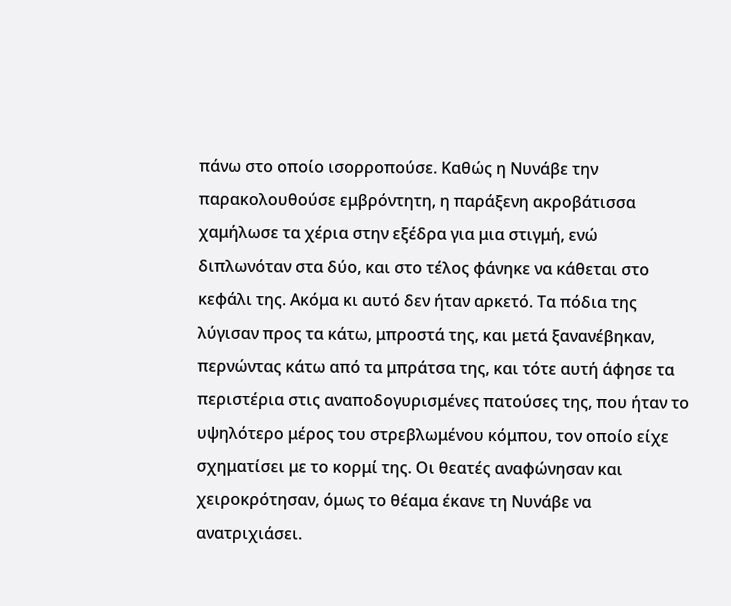πάνω στο οποίο ισορροπούσε. Καθώς η Νυνάβε την παρακολουθούσε εμβρόντητη, η παράξενη ακροβάτισσα χαμήλωσε τα χέρια στην εξέδρα για μια στιγμή, ενώ διπλωνόταν στα δύο, και στο τέλος φάνηκε να κάθεται στο κεφάλι της. Ακόμα κι αυτό δεν ήταν αρκετό. Τα πόδια της λύγισαν προς τα κάτω, μπροστά της, και μετά ξανανέβηκαν, περνώντας κάτω από τα μπράτσα της, και τότε αυτή άφησε τα περιστέρια στις αναποδογυρισμένες πατούσες της, που ήταν το υψηλότερο μέρος του στρεβλωμένου κόμπου, τον οποίο είχε σχηματίσει με το κορμί της. Οι θεατές αναφώνησαν και χειροκρότησαν, όμως το θέαμα έκανε τη Νυνάβε να ανατριχιάσει.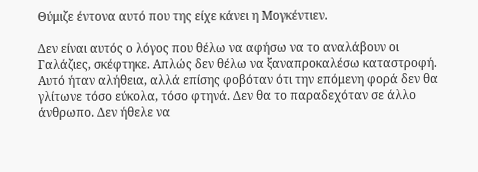Θύμιζε έντονα αυτό που της είχε κάνει η Μογκέντιεν.

Δεν είναι αυτός ο λόγος που θέλω να αφήσω να το αναλάβουν οι Γαλάζιες, σκέφτηκε. Απλώς δεν θέλω να ξαναπροκαλέσω καταστροφή. Αυτό ήταν αλήθεια, αλλά επίσης φοβόταν ότι την επόμενη φορά δεν θα γλίτωνε τόσο εύκολα, τόσο φτηνά. Δεν θα το παραδεχόταν σε άλλο άνθρωπο. Δεν ήθελε να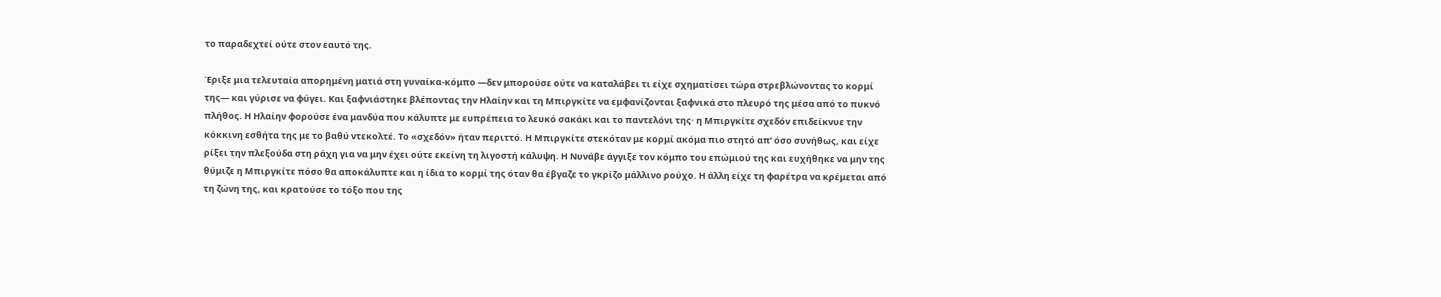το παραδεχτεί ούτε στον εαυτό της.

Έριξε μια τελευταία απορημένη ματιά στη γυναίκα-κόμπο —δεν μπορούσε ούτε να καταλάβει τι είχε σχηματίσει τώρα στρεβλώνοντας το κορμί της― και γύρισε να φύγει. Και ξαφνιάστηκε βλέποντας την Ηλαίην και τη Μπιργκίτε να εμφανίζονται ξαφνικά στο πλευρό της μέσα από το πυκνό πλήθος. Η Ηλαίην φορούσε ένα μανδύα που κάλυπτε με ευπρέπεια το λευκό σακάκι και το παντελόνι της· η Μπιργκίτε σχεδόν επιδείκνυε την κόκκινη εσθήτα της με το βαθύ ντεκολτέ. Το «σχεδόν» ήταν περιττό. Η Μπιργκίτε στεκόταν με κορμί ακόμα πιο στητό απ’ όσο συνήθως, και είχε ρίξει την πλεξούδα στη ράχη για να μην έχει ούτε εκείνη τη λιγοστή κάλυψη. Η Νυνάβε άγγιξε τον κόμπο του επώμιού της και ευχήθηκε να μην της θύμιζε η Μπιργκίτε πόσο θα αποκάλυπτε και η ίδια το κορμί της όταν θα έβγαζε το γκρίζο μάλλινο ρούχο. Η άλλη είχε τη φαρέτρα να κρέμεται από τη ζώνη της, και κρατούσε το τόξο που της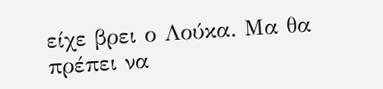είχε βρει ο Λούκα. Μα θα πρέπει να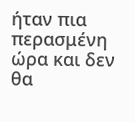ήταν πια περασμένη ώρα και δεν θα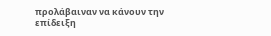προλάβαιναν να κάνουν την επίδειξη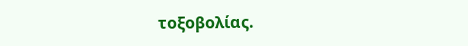τοξοβολίας.